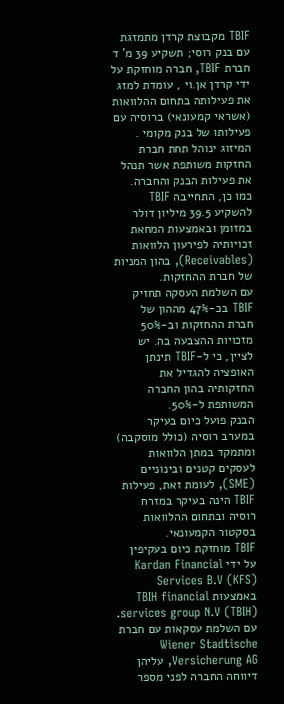TBIF מקבוצת קרדן מתמזגת עם בנק רוסי; תשקיע 39 מ' ד
חברת TBIF, חברה מוחזקת על ידי קרדן אן.וי , עומדת למזג את פעילותה בתחום ההלוואות (אשראי קמעונאי) ברוסיה עם פעילותו של בנק מקומי .
המיזוג ינוהל תחת חברת החזקות משותפת אשר תנהל את פעילות הבנק והחברה. כמו כן, התחייבה TBIF להשקיע 39.5 מיליון דולר במזומן ובאמצעות המחאת זכויותיה לפירעון הלוואות (Receivables), בהון המניות של חברת ההחזקות.
עם השלמת העסקה תחזיק TBIF בכ-47% מההון של חברת ההחזקות וב-50% מזכויות ההצבעה בה. יש לציין, כי ל-TBIF תינתן האופציה להגדיל את החזקותיה בהון החברה המשותפת ל-50%.
הבנק פועל כיום בעיקר במערב רוסיה (כולל מוסקבה) ומתמקד במתן הלוואות לעסקים קטנים ובינוניים (SME), לעומת זאת, פעילות TBIF הינה בעיקר במזרח רוסיה ובתחום ההלוואות בסקטור הקמעונאי.
TBIF מוחזקת כיום בעקיפין על ידי Kardan Financial Services B.V (KFS) באמצעות TBIH financial services group N.V (TBIH). עם השלמת עסקאות עם חברת Wiener Stadtische Versicherung AG, עליהן דיווחה החברה לפני מספר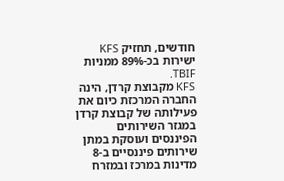חודשים, תחזיק KFS ישירות בכ-89% ממניות TBIF.
KFS מקבוצת קרדן, הינה החברה המרכזת כיום את פעילותה של קבוצת קרדן במגזר השירותים הפיננסים ועוסקת במתן שירותים פיננסיים ב-8 מדינות במרכז ובמזרח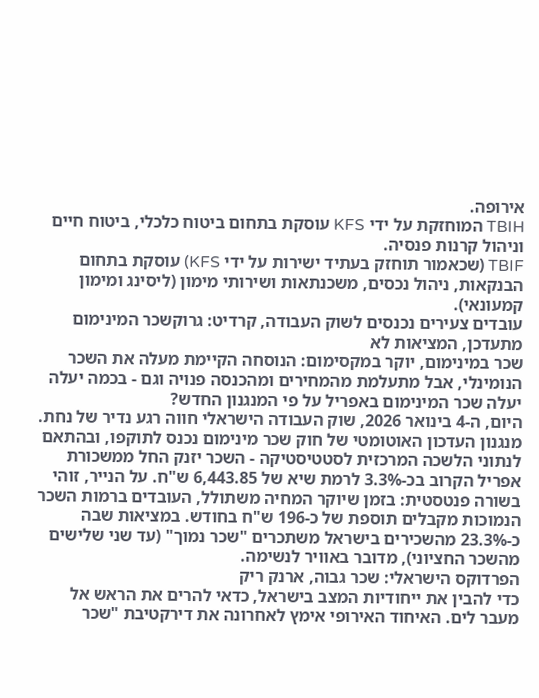אירופה.
TBIH המוחזקת על ידי KFS עוסקת בתחום ביטוח כלכלי, ביטוח חיים וניהול קרנות פנסיה.
TBIF (שכאמור תוחזק בעתיד ישירות על ידי KFS) עוסקת בתחום הבנקאות, ניהול נכסים, משכנתאות ושירותי מימון (ליסינג ומימון קמעונאי).
עובדים צעירים נכנסים לשוק העבודה, קרדיט: גרוקשכר המינימום מתעדכן, המציאות לא
שכר במינימום, יוקר במקסימום: הנוסחה הקיימת מעלה את השכר הנומינלי, אבל מתעלמת מהמחירים ומהכנסה פנויה וגם - בכמה יעלה יעלה שכר המינימום באפריל על פי המנגנון החדש?
היום, ה-4 בינואר 2026, שוק העבודה הישראלי חווה רגע נדיר של נחת. מנגנון העדכון האוטומטי של חוק שכר מינימום נכנס לתוקפו, ובהתאם לנתוני הלשכה המרכזית לסטטיסטיקה - השכר יזנק החל ממשכורת אפריל הקרוב בכ-3.3% לרמת שיא של 6,443.85 ש"ח. על הנייר, זוהי בשורה פנטסטית: בזמן שיוקר המחיה משתולל, העובדים ברמות השכר הנמוכות מקבלים תוספת של כ-196 ש"ח בחודש. במציאות שבה כ-23.3% מהשכירים בישראל משתכרים "שכר נמוך" (עד שני שלישים מהשכר החציוני), מדובר באוויר לנשימה.
הפרדוקס הישראלי: שכר גבוה, ארנק ריק
כדי להבין את ייחודיות המצב בישראל, כדאי להרים את הראש אל מעבר לים. האיחוד האירופי אימץ לאחרונה את דירקטיבת "שכר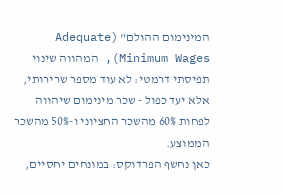המינימום ההולם" (Adequate Minimum Wages), המהווה שינוי תפיסתי דרמטי: לא עוד מספר שרירותי, אלא יעד כפול - שכר מינימום שיהווה לפחות 60% מהשכר החציוני ו-50% מהשכר הממוצע.
כאן נחשף הפרדוקס: במונחים יחסיים,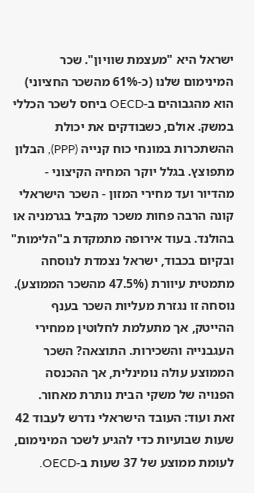ישראל היא "מעצמת שוויון". שכר המינימום שלנו (כ-61% מהשכר החציוני) הוא מהגבוהים ב-OECD ביחס לשכר הכללי במשק. אולם, כשבודקים את יכולת ההשתכרות במונחי כוח קנייה (PPP), הבלון מתפוצץ. בגלל יוקר המחיה הקיצוני - מהדיור ועד מחירי המזון - השכר הישראלי קונה הרבה פחות משכר מקביל בגרמניה או בהולנד. בעוד אירופה מתמקדת ב"הלימות" ובקיום בכבוד, ישראל נצמדת לנוסחה מתמטית עיוורת (47.5% מהשכר הממוצע). נוסחה זו נגזרת מעליות השכר בענף ההייטק, אך מתעלמת לחלוטין ממחירי העגבנייה והשכירות. התוצאה? השכר הממוצע עולה נומינלית, אך ההכנסה הפנויה של משקי הבית נותרת מאחור.
זאת ועוד: העובד הישראלי נדרש לעבוד 42 שעות שבועיות כדי להגיע לשכר המינימום, לעומת ממוצע של 37 שעות ב-OECD.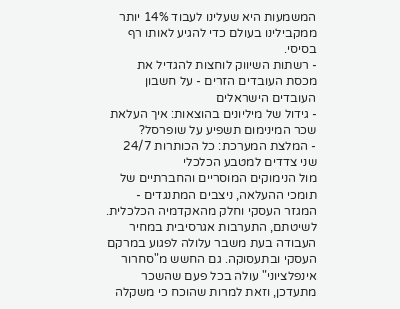המשמעות היא שעלינו לעבוד 14% יותר ממקבילינו בעולם כדי להגיע לאותו רף בסיסי.
- רשתות השיווק לוחצות להגדיל את מכסת העובדים הזרים - על חשבון העובדים הישראלים
- גידול של מיליונים בהוצאות: איך העלאת שכר המינימום תשפיע על שופרסל?
- המלצת המערכת: כל הכותרות 24/7
שני צדדים למטבע הכלכלי
מול הנימוקים המוסריים והחברתיים של תומכי ההעלאה, ניצבים המתנגדים - המגזר העסקי וחלק מהאקדמיה הכלכלית. לשיטתם, התערבות אגרסיבית במחיר העבודה בעת משבר עלולה לפגוע במרקם העסקי ובתעסוקה. גם החשש מ"סחרור אינפלציוני" עולה בכל פעם שהשכר מתעדכן, וזאת למרות שהוכח כי משקלה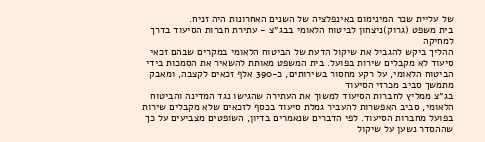של עליית שכר המינימום באינפלציה של השנים האחרונות היה זניח.
בית משפט (גרוק)ניצחון לביטוח הלאומי בבג״צ - עתירת חברות הסיעוד בדרך למחיקה
ההליך ביקש להגביל את שיקול הדעת של הביטוח הלאומי במקרים שבהם זכאי סיעוד לא מקבלים שירות בפועל. בית המשפט מאותת להשאיר את הסמכות בידי הביטוח הלאומי, על רקע מחסור בשירותים, כ-390 אלף זכאים לקצבה, ומאבק מתמשך סביב מכרזי הסיעוד
בג״צ ממליץ לחברות הסיעוד למשוך את העתירה שהגישו נגד המדינה והביטוח הלאומי, סביב האפשרות להעביר גמלת סיעוד בכסף לזכאים שלא מקבלים שירות בפועל מחברות הסיעוד. לפי הדברים שנאמרים בדיון, השופטים מצביעים על כך שההסדר נשען על שיקול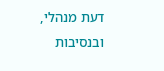דעת מנהלי, ובנסיבות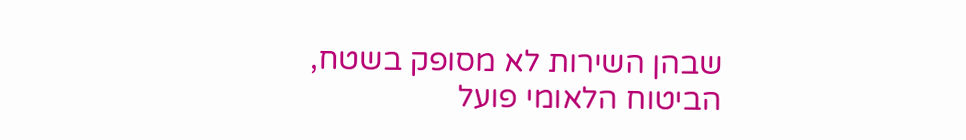שבהן השירות לא מסופק בשטח, הביטוח הלאומי פועל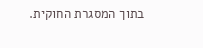בתוך המסגרת החוקית.